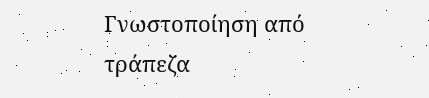Γνωστοποίηση από τράπεζα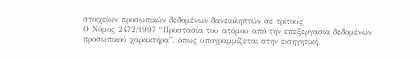στοιχείων προσωπικών δεδομένων δανειοληπτών σε τρίτους
Ο Νόμος 2472/1997 “Προστασία του ατόμου από την επεξεργασία δεδομένων προσωπικού χαρακτήρα”, όπως υπογραμμίζεται στην εισηγητική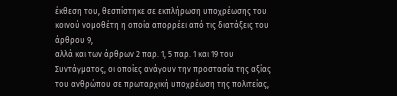έκθεση του, θεσπίστηκε σε εκπλήρωση υποχρέωσης του κοινού νομοθέτη η οποία απορρέει από τις διατάξεις του άρθρου 9,
αλλά και των άρθρων 2 παρ. 1, 5 παρ. 1 και 19 του Συντάγματος, οι οποίες ανάγουν την προστασία της αξίας του ανθρώπου σε πρωταρχική υποχρέωση της πολιτείας,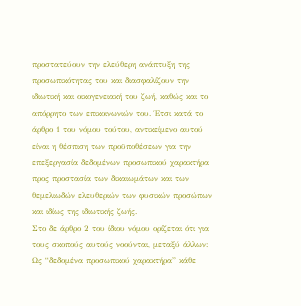προστατεύουν την ελεύθερη ανάπτυξη της προσωπικότητας του και διασφαλίζουν την ιδιωτική και οικογενειακή του ζωή, καθώς και το απόρρητο των επικοινωνιών του. Έτσι κατά το άρθρο 1 του νόμου τούτου, αντικείμενο αυτού είναι η θέσπιση των προϋποθέσεων για την επεξεργασία δεδομένων προσωπικού χαρακτήρα προς προστασία των δικαιωμάτων και των θεμελιωδών ελευθεριών των φυσικών προσώπων και ιδίως της ιδιωτικής ζωής.
Στο δε άρθρο 2 του ίδιου νόμου ορίζεται ότι για τους σκοπούς αυτούς νοούνται, μεταξύ άλλων: Ως “δεδομένα προσωπικού χαρακτήρα” κάθε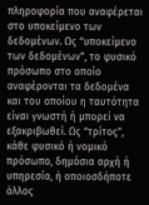πληροφορία που αναφέρεται στο υποκείμενο των δεδομένων. Ως “υποκείμενο των δεδομένων”, το φυσικό πρόσωπο στο οποίο αναφέρονται τα δεδομένα και του οποίου η ταυτότητα είναι γνωστή ή μπορεί να εξακριβωθεί. Ως “τρίτος”, κάθε φυσικό ή νομικό πρόσωπο, δημόσια αρχή ή υπηρεσία, ή οποιοσδήποτε άλλος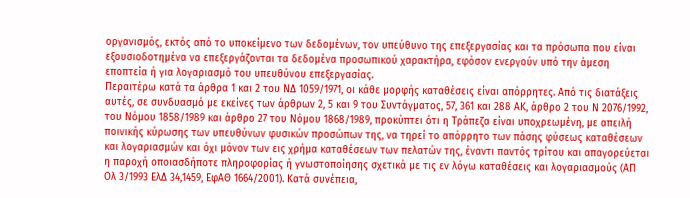οργανισμός, εκτός από το υποκείμενο των δεδομένων, τον υπεύθυνο της επεξεργασίας και τα πρόσωπα που είναι εξουσιοδοτημένα να επεξεργάζονται τα δεδομένα προσωπικού χαρακτήρα, εφόσον ενεργούν υπό την άμεση εποπτεία ή για λογαριασμό του υπευθύνου επεξεργασίας.
Περαιτέρω κατά τα άρθρα 1 και 2 του ΝΔ 1059/1971, οι κάθε μορφής καταθέσεις είναι απόρρητες. Από τις διατάξεις αυτές, σε συνδυασμό με εκείνες των άρθρων 2, 5 και 9 του Συντάγματος, 57, 361 και 288 ΑΚ, άρθρο 2 του Ν 2076/1992, του Νόμου 1858/1989 και άρθρο 27 του Νόμου 1868/1989, προκύπτει ότι η Τράπεζα είναι υποχρεωμένη, με απειλή ποινικής κύρωσης των υπευθύνων φυσικών προσώπων της, να τηρεί το απόρρητο των πάσης φύσεως καταθέσεων και λογαριασμών και όχι μόνον των εις χρήμα καταθέσεων των πελατών της, έναντι παντός τρίτου και απαγορεύεται η παροχή οποιασδήποτε πληροφορίας ή γνωστοποίησης σχετικά με τις εν λόγω καταθέσεις και λογαριασμούς (ΑΠ Ολ 3/1993 ΕλΔ 34,1459, ΕφΑΘ 1664/2001). Κατά συνέπεια,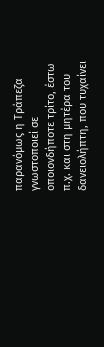παρανόμως η Τράπεζα γνωστοποιεί σε οποιονδήποτε τρίτο, έστω π.χ. και στη μητέρα του δανειολήπτη, που τυχαίνει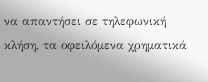να απαντήσει σε τηλεφωνική κλήση, τα οφειλόμενα χρηματικά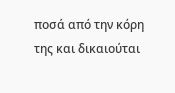ποσά από την κόρη της και δικαιούται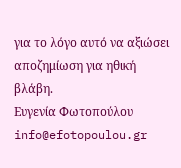για το λόγο αυτό να αξιώσει αποζημίωση για ηθική βλάβη.
Ευγενία Φωτοπούλου
info@efotopoulou.gr